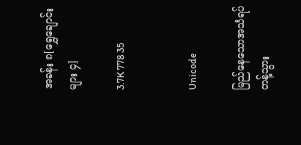အခန်း ၈[ရွှေချောင်းများ ၄]

3.7K 778 35


Unicode

မြည်နေသောအသံရပ်တန့်သွား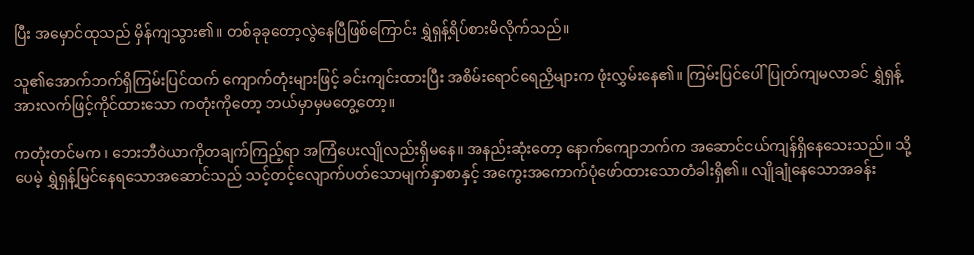ပြီး အမှောင်ထုသည် မှိန်ကျသွား၏။ တစ်ခုခုတော့လွဲနေပြီဖြစ်ကြောင်း ရွှဲရှန့်ရိပ်စားမိလိုက်သည်။

သူ၏အောက်ဘက်ရှိကြမ်းပြင်ထက် ကျောက်တုံးများဖြင့် ခင်းကျင်းထားပြီး အစိမ်းရောင်ရေညှိများက ဖုံးလွှမ်းနေ၏။ ကြမ်းပြင်ပေါ်ပြုတ်ကျမလာခင် ရွှဲရှန့်အားလက်ဖြင့်ကိုင်ထားသော ကတုံးကိုတော့ ဘယ်မှာမှမတွေ့တော့။

ကတုံးတင်မက ၊ ဘေးဘီဝဲယာကိုတချက်ကြည့်ရာ အကြံပေးလျိုလည်းရှိမနေ။ အနည်းဆုံးတော့ နောက်ကျောဘက်က အဆောင်ငယ်ကျန်ရှိနေသေးသည်။ သို့ပေမဲ့ ရွှဲရှန့်မြင်နေရသောအဆောင်သည် သင့်တင့်လျောက်ပတ်သောမျက်နှာစာနှင့် အကွေးအကောက်ပုံဖော်ထားသောတံခါးရှိ၏။ လျိုချုံနေသောအခန်း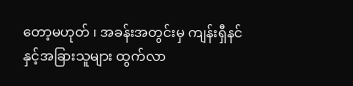တော့မဟုတ် ၊ အခန်းအတွင်းမှ ကျန်းရှီနင်နှင့်အခြားသူများ ထွက်လာ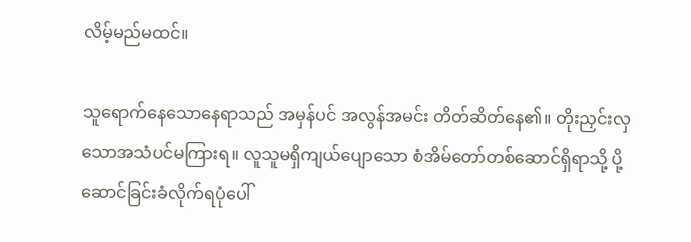လိမ့်မည်မထင်။

သူရောက်နေသောနေရာသည် အမှန်ပင် အလွန်အမင်း တိတ်ဆိတ်နေ၏။ တိုးညှင်းလှသောအသံပင်မကြားရ။ လူသူမရှိကျယ်ပျောသော စံအိမ်တော်တစ်ဆောင်ရှိရာသို့ ပို့ဆောင်ခြင်းခံလိုက်ရပုံပေါ်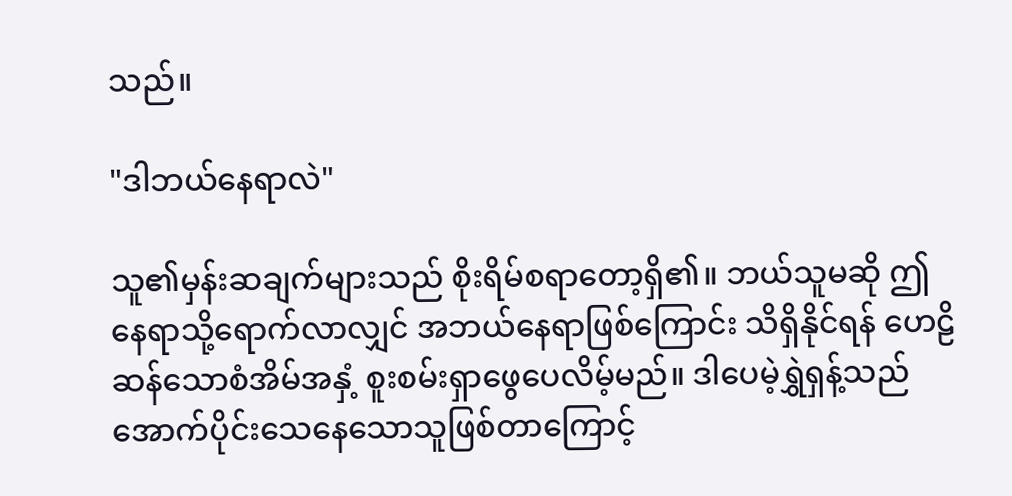သည်။

"ဒါဘယ်နေရာလဲ"

သူ၏မှန်းဆချက်များသည် စိုးရိမ်စရာတော့ရှိ၏။ ဘယ်သူမဆို ဤနေရာသို့ရောက်လာလျှင် အဘယ်နေရာဖြစ်ကြောင်း သိရှိနိုင်ရန် ဟေဠိဆန်သောစံအိမ်အနှံ့ စူးစမ်းရှာဖွေပေလိမ့်မည်။ ဒါပေမဲ့ရွှဲရှန့်သည် အောက်ပိုင်းသေနေသောသူဖြစ်တာကြောင့်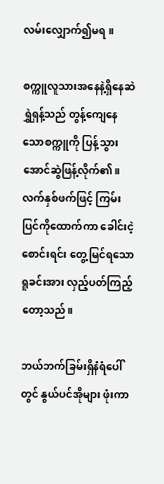လမ်းလျှောက်၍မရ။

စက္ကူလူသားအနေနဲ့ရှိနေဆဲရွှဲရှန့်သည် တွန့်ကျေနေသောစက္ကူကို ပြန့်သွားအောင်ဆွဲဖြန့်လိုက်၏။ လက်နှစ်ဖက်ဖြင့် ကြမ်းပြင်ကိုထောက်ကာ ခေါင်းငဲ့စောင်းရင်း တွေ့မြင်ရသောရူခင်းအား လှည့်ပတ်ကြည့်တော့သည်။

ဘယ်ဘက်ခြမ်းရှိနံရံပေါ်တွင် နွယ်ပင်အိုများ ဖုံးကာ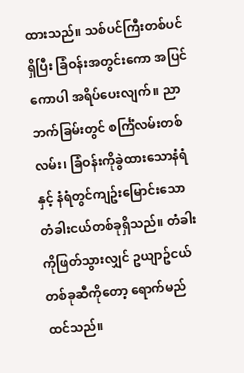ထားသည်။ သစ်ပင်ကြီးတစ်ပင်ရှိပြီး ခြံဝန်းအတွင်းကော အပြင်ကောပါ အရိပ်ပေးလျက်။ ညာဘက်ခြမ်းတွင် စင်္ကြံလမ်းတစ်လမ်း၊ ခြံဝန်းကိုခွဲထားသောနံရံနှင့် နံရံတွင်ကျဥ်းမြောင်းသောတံခါးငယ်တစ်ခုရှိသည်။ တံခါးကိုဖြတ်သွားလျှင် ဥယျာဥ်ငယ်တစ်ခုဆီကိုတော့ ရောက်မည်ထင်သည်။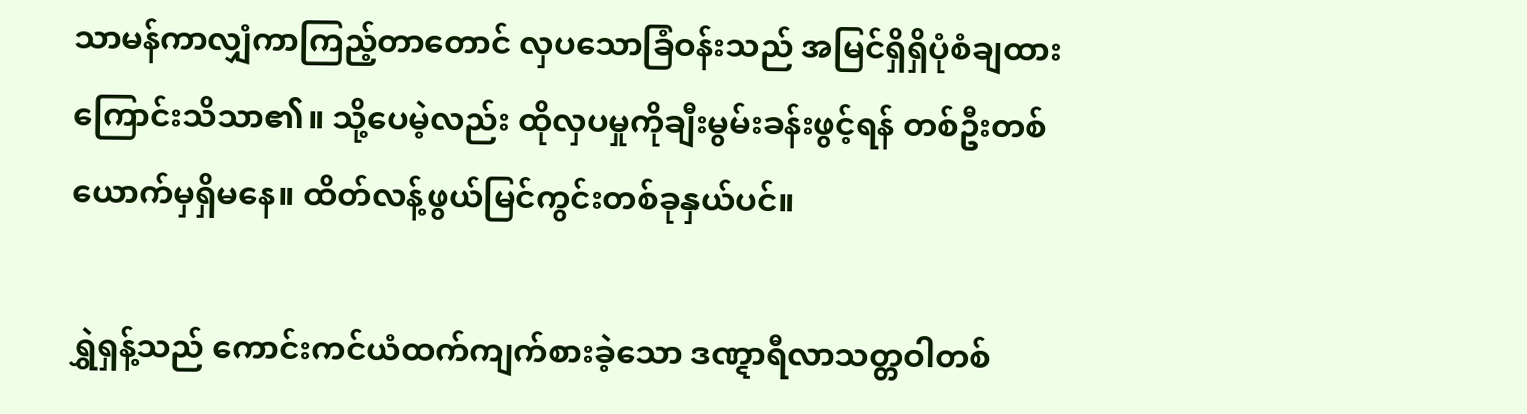သာမန်ကာလျှံကာကြည့်တာတောင် လှပသောခြံဝန်းသည် အမြင်ရှိရှိပုံစံချထားကြောင်းသိသာ၏။ သို့ပေမဲ့လည်း ထိုလှပမှုကိုချီးမွမ်းခန်းဖွင့်ရန် တစ်ဦးတစ်ယောက်မှရှိမနေ။ ထိတ်လန့်ဖွယ်မြင်ကွင်းတစ်ခုနှယ်ပင်။

ရွှဲရှန့်သည် ကောင်းကင်ယံထက်ကျက်စားခဲ့သော ဒဏ္ဋာရီလာသတ္တဝါတစ်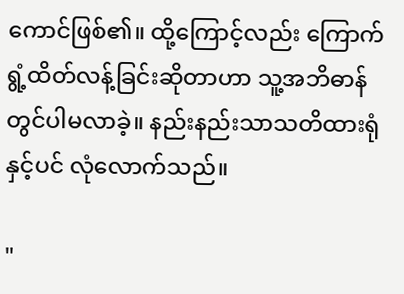ကောင်ဖြစ်၏။ ထို့ကြောင့်လည်း ကြောက်ရွံ့ထိတ်လန့်ခြင်းဆိုတာဟာ သူ့အဘိဓာန်တွင်ပါမလာခဲ့။ နည်းနည်းသာသတိထားရုံနှင့်ပင် လုံလောက်သည်။

"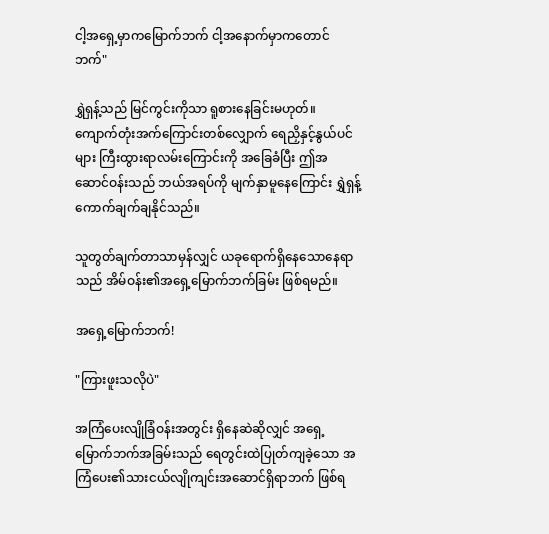ငါ့အရှေ့မှာကမြောက်ဘက် ငါ့အနောက်မှာကတောင်ဘက်"

ရွှဲရှန့်သည် မြင်ကွင်းကိုသာ ရူစားနေခြင်းမဟုတ်။ ကျောက်တုံးအက်ကြောင်းတစ်လျှောက် ရေညှိနှင့်နွယ်ပင်များ ကြီးထွားရာလမ်းကြောင်းကို အခြေခံပြီး ဤအဆောင်ဝန်းသည် ဘယ်အရပ်ကို မျက်နှာမူနေကြောင်း ရွှဲရှန့်ကောက်ချက်ချနိုင်သည်။

သူတွတ်ချက်တာသာမှန်လျှင် ယခုရောက်ရှိနေသောနေရာသည် အိမ်ဝန်း၏အရှေ့မြောက်ဘက်ခြမ်း ဖြစ်ရမည်။

အရှေ့မြောက်ဘက်!

"ကြားဖူးသလိုပဲ"

အကြံပေးလျိုခြံဝန်းအတွင်း ရှိနေဆဲဆိုလျှင် အရှေ့မြောက်ဘက်အခြမ်းသည် ရေတွင်းထဲပြုတ်ကျခဲ့သော အကြံပေး၏သားငယ်လျိုကျင်းအဆောင်ရှိရာဘက် ဖြစ်ရ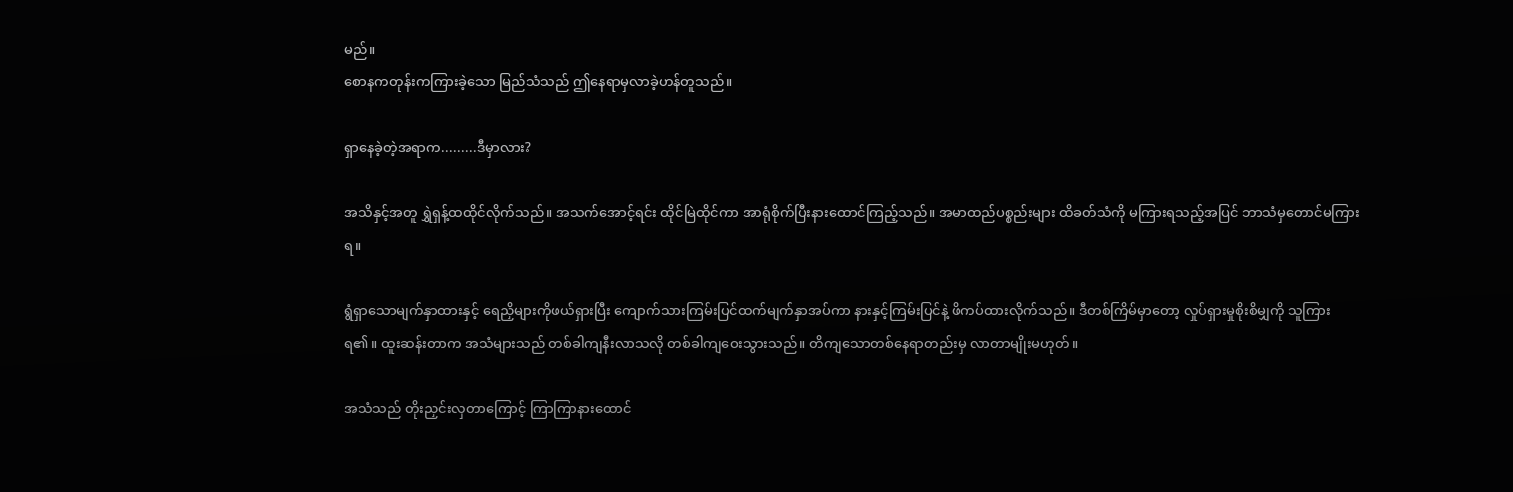မည်။
စောနကတုန်းကကြားခဲ့သော မြည်သံသည် ဤနေရာမှလာခဲ့ဟန်တူသည်။

ရှာနေခဲ့တဲ့အရာက.........ဒီမှာလား?

အသိနှင့်အတူ ရွှဲရှန့်ထထိုင်လိုက်သည်။ အသက်အောင့်ရင်း ထိုင်မြဲထိုင်ကာ အာရုံစိုက်ပြီးနားထောင်ကြည့်သည်။ အမာထည်ပစ္စည်းများ ထိခတ်သံကို မကြားရသည့်အပြင် ဘာသံမှတောင်မကြားရ။

ရွံရှာသောမျက်နှာထားနှင့် ရေညှိများကိုဖယ်ရှားပြီး ကျောက်သားကြမ်းပြင်ထက်မျက်နှာအပ်ကာ နားနှင့်ကြမ်းပြင်နဲ့ ဖိကပ်ထားလိုက်သည်။ ဒီတစ်ကြိမ်မှာတော့ လှုပ်ရှားမှုစိုးစိမျှကို သူကြားရ၏။ ထူးဆန်းတာက အသံများသည် တစ်ခါကျနီးလာသလို တစ်ခါကျဝေးသွားသည်။ တိကျသောတစ်နေရာတည်းမှ လာတာမျိုးမဟုတ်။

အသံသည် တိုးညှင်းလှတာကြောင့် ကြာကြာနားထောင်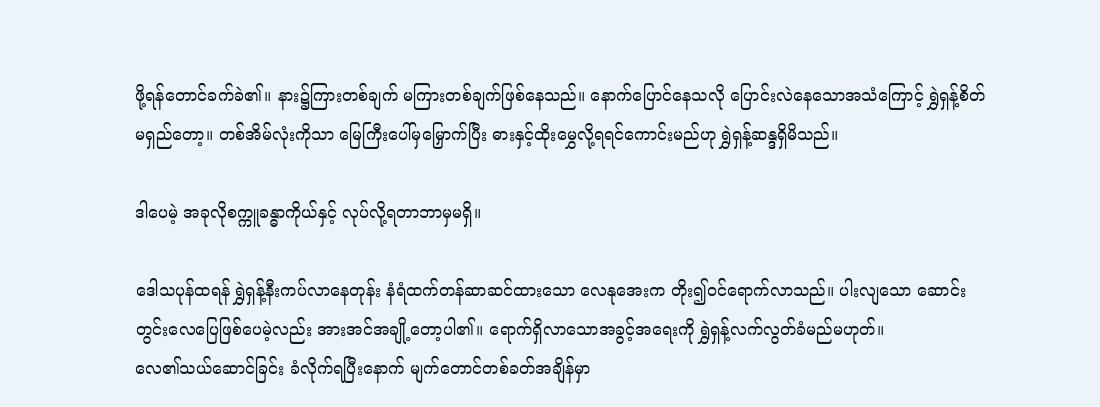ဖို့ရန်တောင်ခက်ခဲ၏။ နား၌ကြားတစ်ချက် မကြားတစ်ချက်ဖြစ်နေသည်။ နောက်ပြောင်နေသလို ပြောင်းလဲနေသောအသံကြောင့် ရွှဲရှန့်စိတ်မရှည်တော့။ တစ်အိမ်လုံးကိုသာ မြေကြီးပေါ်မှမြှောက်ပြီး ဓားနှင့်ထိုးမွှေလို့ရရင်ကောင်းမည်ဟု ရွှဲရှန့်ဆန္ဒရှိမိသည်။

ဒါပေမဲ့ အခုလိုစက္ကူခန္ဓာကိုယ်နှင့် လုပ်လို့ရတာဘာမှမရှိ။

ဒေါသပုန်ထရန် ရွှဲရှန့်နီးကပ်လာနေတုန်း နံရံထက်တန်ဆာဆင်ထားသော လေနုအေးက တိုး၍ဝင်ရောက်လာသည်။ ပါးလျသော ဆောင်းတွင်းလေပြေဖြစ်ပေမဲ့လည်း အားအင်အချို့တော့ပါ၏။ ရောက်ရှိလာသောအခွင့်အရေးကို ရွှဲရှန့်လက်လွတ်ခံမည်မဟုတ်။
လေ၏သယ်ဆောင်ခြင်း ခံလိုက်ရပြီးနောက် မျက်တောင်တစ်ခတ်အချိန်မှာ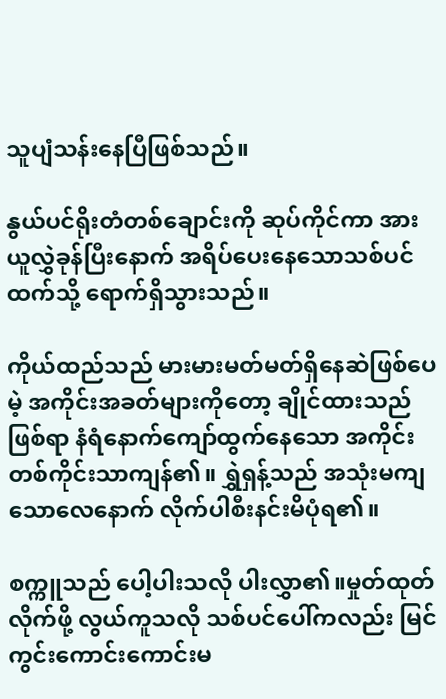သူပျံသန်းနေပြီဖြစ်သည်။

နွယ်ပင်ရိုးတံတစ်ချောင်းကို ဆုပ်ကိုင်ကာ အားယူလွှဲခုန်ပြီးနောက် အရိပ်ပေးနေသောသစ်ပင်ထက်သို့ ရောက်ရှိသွားသည်။

ကိုယ်ထည်သည် မားမားမတ်မတ်ရှိနေဆဲဖြစ်ပေမဲ့ အကိုင်းအခတ်များကိုတော့ ချိုင်ထားသည်ဖြစ်ရာ နံရံနောက်ကျော်ထွက်နေသော အကိုင်းတစ်ကိုင်းသာကျန်၏။ ရွှဲရှန့်သည် အသုံးမကျသောလေနောက် လိုက်ပါစီးနင်းမိပုံရ၏။

စက္ကူသည် ပေါ့ပါးသလို ပါးလွှာ၏။မှုတ်ထုတ်လိုက်ဖို့ လွယ်ကူသလို သစ်ပင်ပေါ်ကလည်း မြင်ကွင်းကောင်းကောင်းမ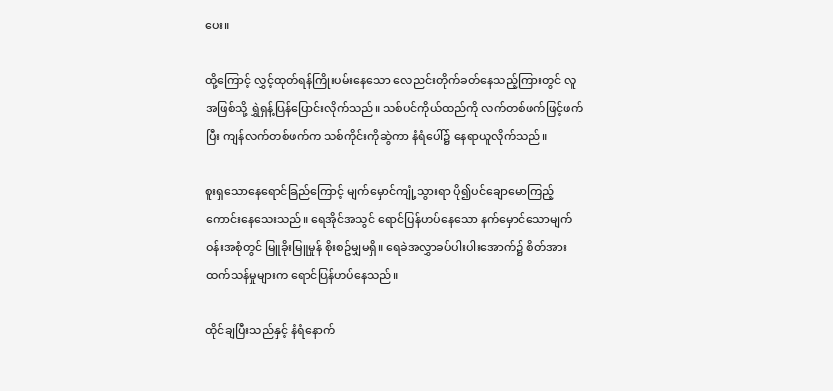ပေး။

ထို့ကြောင့် လွှင့်ထုတ်ရန်ကြိုးပမ်းနေသော လေညင်းတိုက်ခတ်နေသည့်ကြားတွင် လူအဖြစ်သို့ ရွှဲရှန့်ပြန်ပြောင်းလိုက်သည်။ သစ်ပင်ကိုယ်ထည်ကို လက်တစ်ဖက်ဖြင့်ဖက်ပြီး ကျန်လက်တစ်ဖက်က သစ်ကိုင်းကိုဆွဲကာ နံရံပေါ်၌ နေရာယူလိုက်သည်။

စူးရှသောနေရောင်ခြည်ကြောင့် မျက်မှောင်ကျုံ့သွားရာ ပို၍ပင်ချောမောကြည့်ကောင်းနေသေးသည်။ ရေအိုင်အသွင် ရောင်ပြန်ဟပ်နေသော နက်မှောင်သောမျက်ဝန်းအစုံတွင် မြူခိုးမြူမှုန် စိုးစဥ်မျှမရှိ။ ရေခဲအလွှာခပ်ပါးပါးအောက်၌ စိတ်အားထက်သန်မှုများက ရောင်ပြန်ဟပ်နေသည်။

ထိုင်ချပြီးသည်နှင့် နံရံနောက်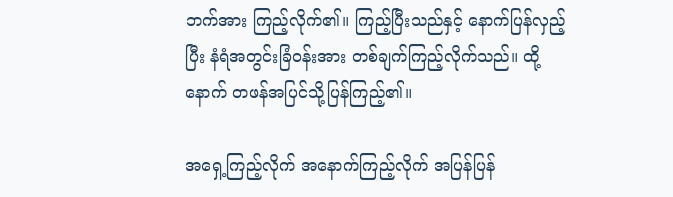ဘက်အား ကြည့်လိုက်၏။ ကြည့်ပြီးသည်နှင့် နောက်ပြန်လှည့်ပြီး နံရံအတွင်းခြံဝန်းအား တစ်ချက်ကြည့်လိုက်သည်။ ထို့နောက် တဖန်အပြင်သို့ပြန်ကြည့်၏။

အရှေ့ကြည့်လိုက် အနောက်ကြည့်လိုက် အပြန်ပြန်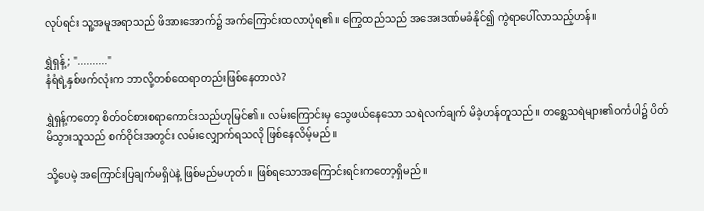လုပ်ရင်း သူ့အမူအရာသည် ဖိအားအောက်၌ အက်ကြောင်းထလာပုံရ၏။ ကြွေထည်သည် အအေးဒဏ်မခံနိုင်၍ ကွဲရာပေါ်လာသည့်ဟန်။

ရွှဲရှန့် ; ".........."
နံရံရဲ့နှစ်ဖက်လုံးက ဘာလို့တစ်ထေရာတည်းဖြစ်နေတာလဲ?

ရွှဲရှန့်ကတော့ စိတ်ဝင်စားစရာကောင်းသည်ဟုမြင်၏။ လမ်းကြောင်းမှ သွေဖယ်နေသော သရဲလက်ချက် မိခဲ့ဟန်တူသည်။ တစ္ဆေသရဲများ၏ဝင်္ကပါ၌ ပိတ်မိသွားသူသည် စက်ဝိုင်းအတွင်း လမ်းလျှောက်ရသလို ဖြစ်နေလိမ့်မည်။

သို့ပေမဲ့ အကြောင်းပြချက်မရှိပဲနဲ့ ဖြစ်မည်မဟုတ်။ ဖြစ်ရသောအကြောင်းရင်းကတော့ရှိမည်။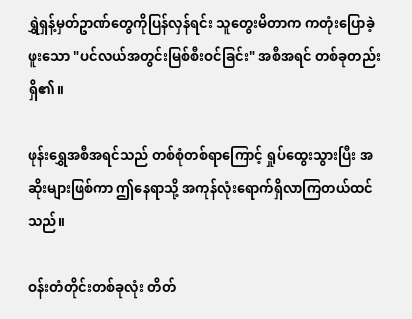ရွှဲရှန့်မှတ်ဥာဏ်တွေကိုပြန်လှန်ရင်း သူတွေးမိတာက ကတုံးပြောခဲ့ဖူးသော "ပင်လယ်အတွင်းမြစ်စီးဝင်ခြင်း" အစီအရင် တစ်ခုတည်းရှိ၏။

ဖုန်းရွှေအစီအရင်သည် တစ်စုံတစ်ရာကြောင့် ရှုပ်ထွေးသွားပြီး အဆိုးများဖြစ်ကာ ဤနေရာသို့ အကုန်လုံးရောက်ရှိလာကြတယ်ထင်သည်။

ဝန်းတံတိုင်းတစ်ခုလုံး တိတ်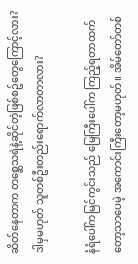ဆိတ်နေတာက တစ္ဆေသရဲနဲ့ဆိုင်တဲ့ဖြစ်စဥ်တွေကြောင့်လား? ဒါမှမဟုတ် သူတစ်ဦးတည်းရောက်လာတာလား?

နံရံပေါ်ကမြင်ကွင်းသည် မြေကြီးပေါ်က ကြည့်ရတာထက်တော့သာပေမဲ့ အကောင်းကြီးတော့မဟုတ်။ အိမ်တော်တစ်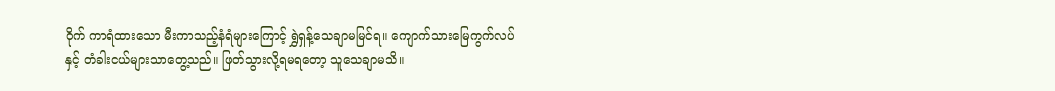ဝိုက် ကာရံထားသော မီးကာသည့်နံရံများကြောင့် ရွှဲရှန့်သေချာမမြင်ရ။ ကျောက်သားမြေကွက်လပ်နှင့် တံခါးငယ်များသာတွေ့သည်။ ဖြတ်သွားလို့ရမရတော့ သူသေချာမသိ။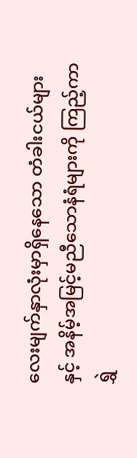လေးမျက်နှာလုံးမှာရှိနေသော တံခါးငယ်များနှင့် အနိမ့်အမြင့်မညီသောနံရံများကို ကြည့်ကာ ရွှဲ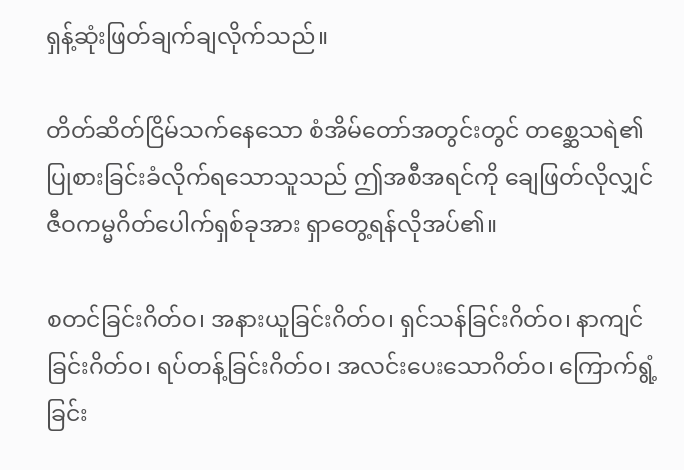ရှန့်ဆုံးဖြတ်ချက်ချလိုက်သည်။

တိတ်ဆိတ်ငြိမ်သက်နေသော စံအိမ်တော်အတွင်းတွင် တစ္ဆေသရဲ၏ပြုစားခြင်းခံလိုက်ရသောသူသည် ဤအစီအရင်ကို ချေဖြတ်လိုလျှင် ဇီဝကမ္မဂိတ်ပေါက်ရှစ်ခုအား ရှာတွေ့ရန်လိုအပ်၏။

စတင်ခြင်းဂိတ်ဝ၊ အနားယူခြင်းဂိတ်ဝ၊ ရှင်သန်ခြင်းဂိတ်ဝ၊ နာကျင်ခြင်းဂိတ်ဝ၊ ရပ်တန့်ခြင်းဂိတ်ဝ၊ အလင်းပေးသောဂိတ်ဝ၊ ကြောက်ရွံ့ခြင်း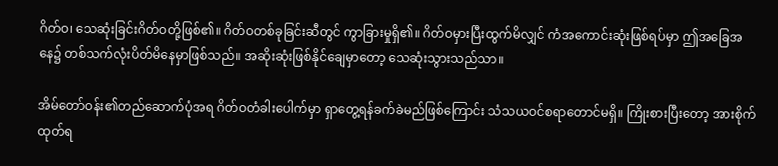ဂိတ်ဝ၊ သေဆုံးခြင်းဂိတ်ဝတို့ဖြစ်၏။ ဂိတ်ဝတစ်ခုခြင်းဆီတွင် ကွာခြားမှုရှိ၏။ ဂိတ်ဝမှားပြီးထွက်မိလျှင် ကံအကောင်းဆုံးဖြစ်ရပ်မှာ ဤအခြေအနေ၌ တစ်သက်လုံးပိတ်မိနေမှာဖြစ်သည်။ အဆိုးဆုံးဖြစ်နိုင်ချေမှာတော့ သေဆုံးသွားသည်သာ။

အိမ်တော်ဝန်း၏တည်ဆောက်ပုံအရ ဂိတ်ဝတံခါးပေါက်မှာ ရှာတွေ့ရန်ခက်ခဲမည်ဖြစ်ကြောင်း သံသယဝင်စရာတောင်မရှိ။ ကြိုးစားပြီးတော့ အားစိုက်ထုတ်ရ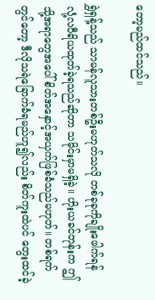တော့မည်ထင်သည်။

ရွှဲရှန့်သည် သာမန်လူသားတစ်ဦးမဟုတ်သလို တစ်ခုခုကိုချိုးဖေါက်ရန် လုံ့လဝီရိယထုတ်ခဲ့ရသည်ဆိုတာ သမိုင်းမှာမရှိခဲ့။ ဟိုးယခင်တုန်းက ဤသို့အရာတွေအပေါ် စိတ်အနှောင့်အယှက်ဖြစ်ခံသည်မဟုတ်။ တစ်ရက်တွင်တော့ ဒီလိုသရဲခြောက်ခံရမည်ဟူ၍လည်း စိတ်ကူးထဲပင် တွေးထင်ခဲ့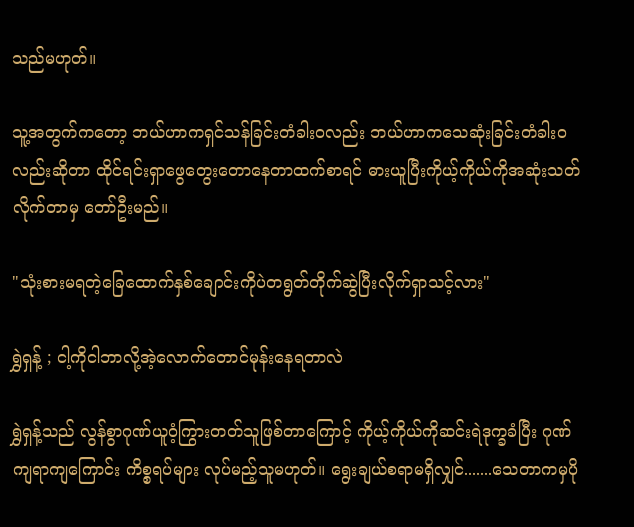သည်မဟုတ်။

သူ့အတွက်ကတော့ ဘယ်ဟာကရှင်သန်ခြင်းတံခါးဝလည်း ဘယ်ဟာကသေဆုံးခြင်းတံခါးဝလည်းဆိုတာ ထိုင်ရင်းရှာဖွေတွေးတောနေတာထက်စာရင် ဓားယူပြီးကိုယ့်ကိုယ်ကိုအဆုံးသတ်လိုက်တာမှ တော်ဦးမည်။

"သုံးစားမရတဲ့ခြေထောက်နှစ်ချောင်းကိုပဲတရွတ်တိုက်ဆွဲပြီးလိုက်ရှာသင့်လား"

ရွှဲရှန့် ; ငါ့ကိုငါဘာလို့အဲ့လောက်တောင်မုန်းနေရတာလဲ

ရွှဲရှန့်သည် လွန်စွာဂုဏ်ယူဝံ့ကြွားတတ်သူဖြစ်တာကြောင့် ကိုယ့်ကိုယ်ကိုဆင်းရဲဒုက္ခခံပြီး ဂုဏ်ကျရာကျကြောင်း ကိစ္စရပ်များ လုပ်မည့်သူမဟုတ်။ ရွေးချယ်စရာမရှိလျှင်.......သေတာကမှပို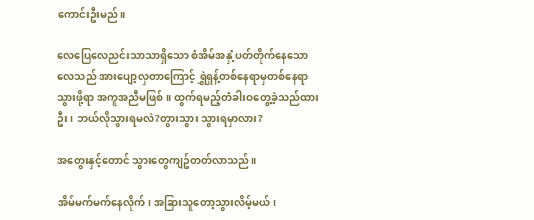ကောင်းဦးမည်။

လေပြေလေညင်းသာသာရှိသော စံအိမ်အနှံ့ပတ်တိုက်နေသောလေသည် အားပျော့လှတာကြောင့် ရွှဲရှန့်တစ်နေရာမှတစ်နေရာသွားဖို့ရာ အကူအညီမဖြစ်။ ထွက်ရမည့်တံခါးဝတွေ့ခဲ့သည်ထားဦး၊ ဘယ်လိုသွားရမလဲ?တွားသွား သွားရမှာလား?

အတွေးနှင့်တောင် သွားတွေကျဥ်တတ်လာသည်။

အိမ်မက်မက်နေလိုက်၊ အခြားသူတော့သွားလိမ့်မယ်၊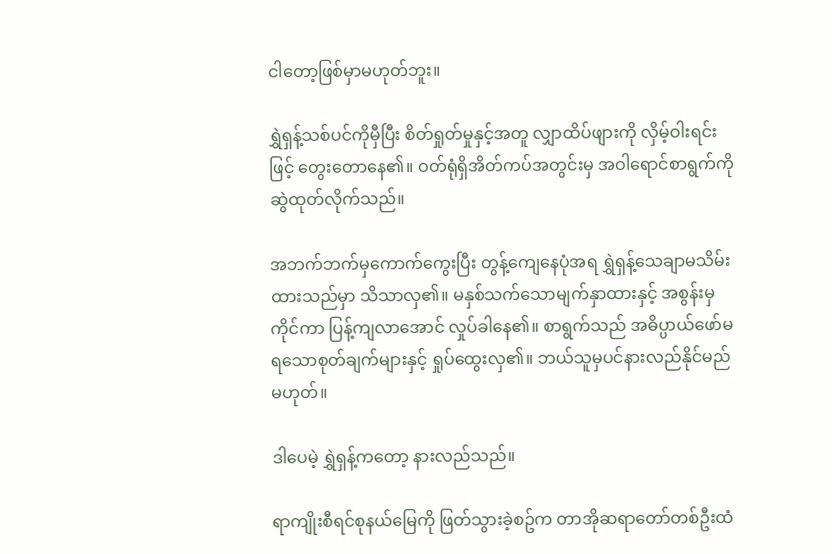ငါတော့ဖြစ်မှာမဟုတ်ဘူး။

ရွှဲရှန့်သစ်ပင်ကိုမှီပြီး စိတ်ရှုတ်မှုနှင့်အတူ လျှာထိပ်ဖျားကို လှိမ့်ဝါးရင်းဖြင့် တွေးတောနေ၏။ ဝတ်ရုံရှိအိတ်ကပ်အတွင်းမှ အဝါရောင်စာရွက်ကိုဆွဲထုတ်လိုက်သည်။

အဘက်ဘက်မှကောက်ကွေးပြီး တွန့်ကျေနေပုံအရ ရွှဲရှန့်သေချာမသိမ်းထားသည်မှာ သိသာလှ၏။ မနှစ်သက်သောမျက်နှာထားနှင့် အစွန်းမှကိုင်ကာ ပြန့်ကျလာအောင် လှုပ်ခါနေ၏။ စာရွက်သည် အဓိပ္ပာယ်ဖော်မရသောစုတ်ချက်များနှင့် ရှုပ်ထွေးလှ၏။ ဘယ်သူမှပင်နားလည်နိုင်မည်မဟုတ်။

ဒါပေမဲ့ ရွှဲရှန့်ကတော့ နားလည်သည်။

ရာကျိုးစီရင်စုနယ်မြေကို ဖြတ်သွားခဲ့စဥ်က တာအိုဆရာတော်တစ်ဦးထံ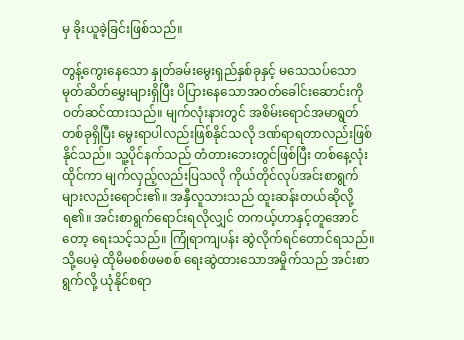မှ ခိုးယူခဲ့ခြင်းဖြစ်သည်။

တွန့်ကွေးနေသော နှုတ်ခမ်းမွေးရှည်နှစ်ခုနှင့် မသေသပ်သောမုတ်ဆိတ်မွှေးများရှိပြီး ပိပြားနေသောအဝတ်ခေါင်းဆောင်းကို ဝတ်ဆင်ထားသည်။ မျက်လုံးနားတွင် အစိမ်းရောင်အမာရွတ်တစ်ခုရှိပြီး မွေးရာပါလည်းဖြစ်နိုင်သလို ဒဏ်ရာရတာလည်းဖြစ်နိုင်သည်။ သူ့ပိုင်နက်သည် တံတားဘေးတွင်ဖြစ်ပြီး တစ်နေ့လုံးထိုင်ကာ မျက်လှည့်လည်းပြသလို ကိုယ်တိုင်လုပ်အင်းစာရွက်များလည်းရောင်း၏။ အနှီလူသားသည် ထူးဆန်းတယ်ဆိုလို့ရ၏။ အင်းစာရွက်ရောင်းရလိုလျှင် တကယ့်ဟာနှင့်တူအောင်တော့ ရေးသင့်သည်။ ကြုံရာကျပန်း ဆွဲလိုက်ရင်တောင်ရသည်။ သို့ပေမဲ့ ထိုမိမစစ်ဖမစစ် ရေးဆွဲထားသောအမှိုက်သည် အင်းစာရွက်လို့ ယုံနိုင်စရာ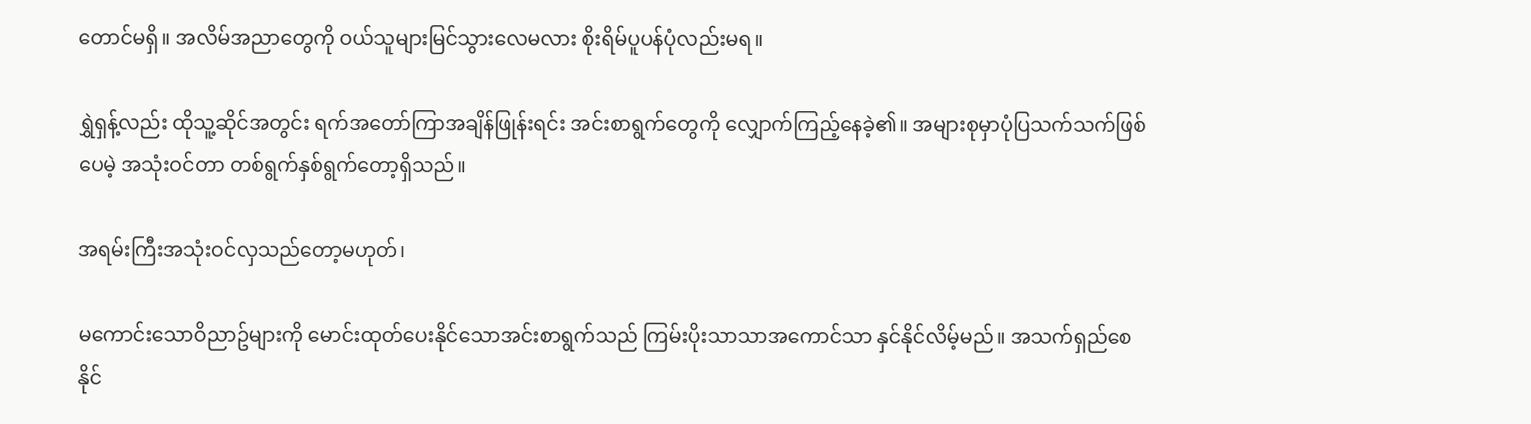တောင်မရှိ။ အလိမ်အညာတွေကို ဝယ်သူများမြင်သွားလေမလား စိုးရိမ်ပူပန်ပုံလည်းမရ။

ရွှဲရှန့်လည်း ထိုသူ့ဆိုင်အတွင်း ရက်အတော်ကြာအချိန်ဖြုန်းရင်း အင်းစာရွက်တွေကို လျှောက်ကြည့်နေခဲ့၏။ အများစုမှာပုံပြသက်သက်ဖြစ်ပေမဲ့ အသုံးဝင်တာ တစ်ရွက်နှစ်ရွက်တော့ရှိသည်။

အရမ်းကြီးအသုံးဝင်လှသည်တော့မဟုတ်၊

မကောင်းသောဝိညာဥ်များကို မောင်းထုတ်ပေးနိုင်သောအင်းစာရွက်သည် ကြမ်းပိုးသာသာအကောင်သာ နှင်နိုင်လိမ့်မည်။ အသက်ရှည်စေနိုင်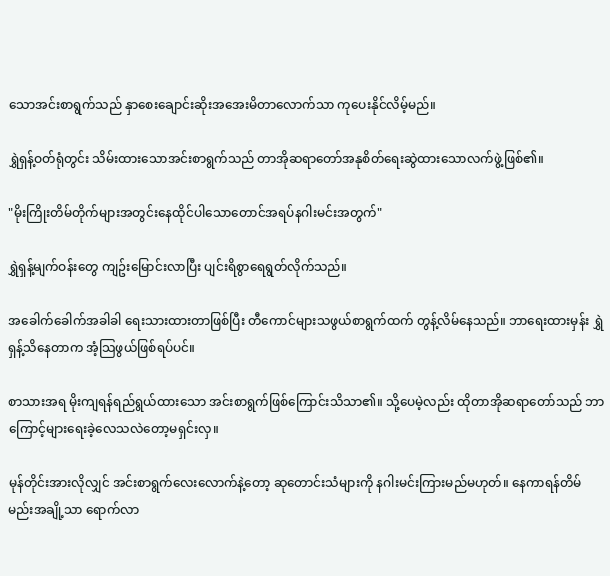သောအင်းစာရွက်သည် နှာစေးချောင်းဆိုးအအေးမိတာလောက်သာ ကုပေးနိုင်လိမ့်မည်။

ရွှဲရှန့်ဝတ်ရုံတွင်း သိမ်းထားသောအင်းစာရွက်သည် တာအိုဆရာတော်အနုစိတ်ရေးဆွဲထားသောလက်ဖွဲ့ဖြစ်၏။

"မိုးကြိုးတိမ်တိုက်များအတွင်းနေထိုင်ပါသောတောင်အရပ်နဂါးမင်းအတွက်"

ရွှဲရှန့်မျက်ဝန်းတွေ ကျဥ်းမြောင်းလာပြီး ပျင်းရိစွာရေရွတ်လိုက်သည်။

အခေါက်ခေါက်အခါခါ ရေးသားထားတာဖြစ်ပြီး တီကောင်များသဖွယ်စာရွက်ထက် တွန့်လိမ်နေသည်။ ဘာရေးထားမှန်း ရွှဲရှန့်သိနေတာက အံ့သြဖွယ်ဖြစ်ရပ်ပင်။

စာသားအရ မိုးကျရန်ရည်ရွယ်ထားသော အင်းစာရွက်ဖြစ်ကြောင်းသိသာ၏။ သို့ပေမဲ့လည်း ထိုတာအိုဆရာတော်သည် ဘာကြောင့်များရေးခဲ့လေသလဲတော့မရှင်းလှ။

မုန်တိုင်းအားလိုလျှင် အင်းစာရွက်လေးလောက်နဲ့တော့ ဆုတောင်းသံများကို နဂါးမင်းကြားမည်မဟုတ်။ နေကာရန်တိမ်မည်းအချို့သာ ရောက်လာ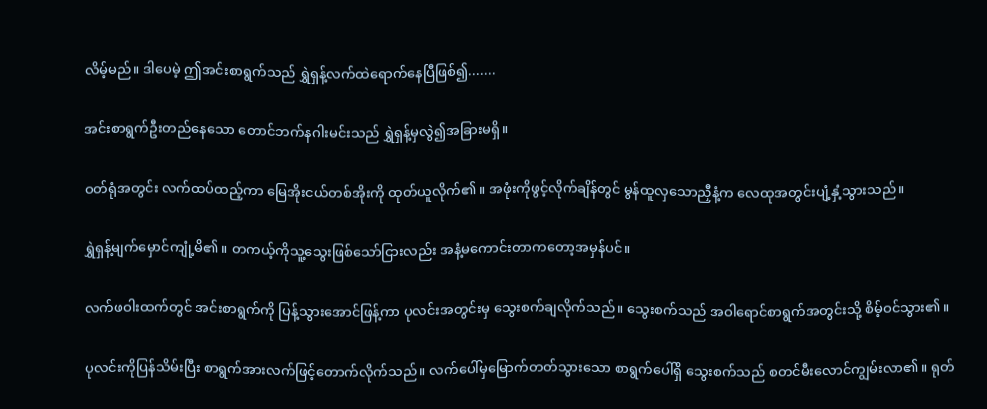လိမ့်မည်။ ဒါပေမဲ့ ဤအင်းစာရွက်သည် ရွှဲရှန့်လက်ထဲရောက်နေပြီဖြစ်၍.......

အင်းစာရွက်ဦးတည်နေသော တောင်ဘက်နဂါးမင်းသည် ရွှဲရှန့်မှလွဲ၍အခြားမရှိ။

ဝတ်ရုံအတွင်း လက်ထပ်ထည့်ကာ မြေအိုးငယ်တစ်အိုးကို ထုတ်ယူလိုက်၏။ အဖုံးကိုဖွင့်လိုက်ချိန်တွင် မွန်ထူလှသောညှီနံ့က လေထုအတွင်းပျံ့နှံ့သွားသည်။

ရွှဲရှန့်မျက်မှောင်ကျုံ့မိ၏။ တကယ့်ကိုသူ့သွေးဖြစ်သော်ငြားလည်း အနံ့မကောင်းတာကတော့အမှန်ပင်။

လက်ဖဝါးထက်တွင် အင်းစာရွက်ကို ပြန့်သွားအောင်ဖြန့်ကာ ပုလင်းအတွင်းမှ သွေးစက်ချလိုက်သည်။ သွေးစက်သည် အဝါရောင်စာရွက်အတွင်းသို့ စိမ့်ဝင်သွား၏။

ပုလင်းကိုပြန်သိမ်းပြီး စာရွက်အားလက်ဖြင့်တောက်လိုက်သည်။ လက်ပေါ်မှမြောက်တတ်သွားသော စာရွက်ပေါ်ရှိ သွေးစက်သည် စတင်မီးလောင်ကျွမ်းလာ၏။ ရုတ်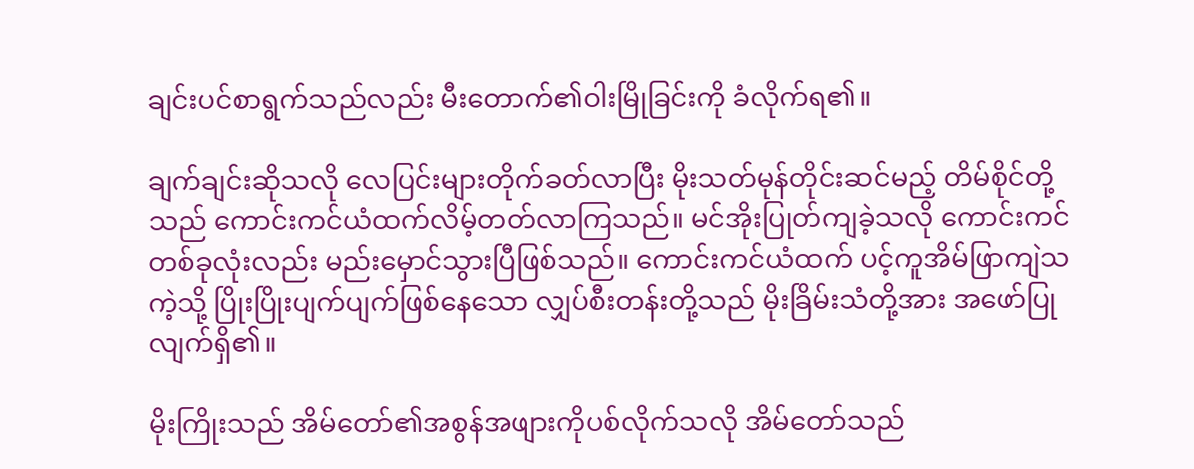ချင်းပင်စာရွက်သည်လည်း မီးတောက်၏ဝါးမြိုခြင်းကို ခံလိုက်ရ၏။

ချက်ချင်းဆိုသလို လေပြင်းများတိုက်ခတ်လာပြီး မိုးသတ်မုန်တိုင်းဆင်မည့် တိမ်စိုင်တို့သည် ကောင်းကင်ယံထက်လိမ့်တတ်လာကြသည်။ မင်အိုးပြုတ်ကျခဲ့သလို ကောင်းကင်တစ်ခုလုံးလည်း မည်းမှောင်သွားပြီဖြစ်သည်။ ကောင်းကင်ယံထက် ပင့်ကူအိမ်ဖြာကျဲသကဲ့သို့ ပြိုးပြိုးပျက်ပျက်ဖြစ်နေသော လျှပ်စီးတန်းတို့သည် မိုးခြိမ်းသံတို့အား အဖော်ပြုလျက်ရှိ၏။

မိုးကြိုးသည် အိမ်တော်၏အစွန်အဖျားကိုပစ်လိုက်သလို အိမ်တော်သည်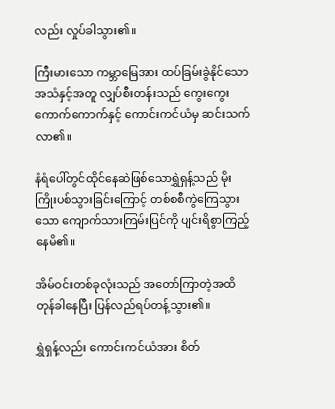လည်း လှုပ်ခါသွား၏။

ကြီးမားသော ကမ္ဘာမြေအား ထပ်ခြမ်းခွဲနိုင်သော အသံနှင့်အတူ လျှပ်စီးတန်းသည် ကွေးကွေးကောက်ကောက်နှင့် ကောင်းကင်ယံမှ ဆင်းသက်လာ၏။

နံရံပေါ်တွင်ထိုင်နေဆဲဖြစ်သောရွှဲရှန့်သည် မိုးကြိုးပစ်သွားခြင်းကြောင့် တစ်စစီကွဲကြေသွားသော ကျောက်သားကြမ်းပြင်ကို ပျင်းရိစွာကြည့်နေမိ၏။

အိမ်ဝင်းတစ်ခုလုံးသည် အတော်ကြာတဲ့အထိ တုန်ခါနေပြီး ပြန်လည်ရပ်တန့်သွား၏။

ရွှဲရှန့်လည်း ကောင်းကင်ယံအား စိတ်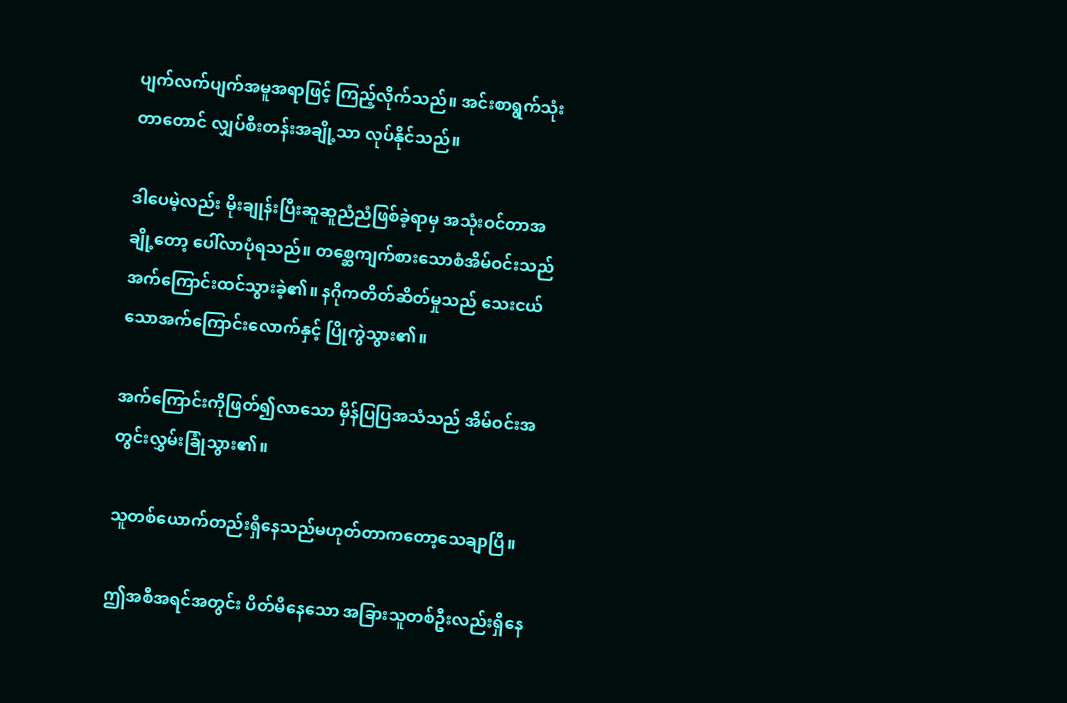ပျက်လက်ပျက်အမူအရာဖြင့် ကြည့်လိုက်သည်။ အင်းစာရွက်သုံးတာတောင် လျှပ်စီးတန်းအချို့သာ လုပ်နိုင်သည်။

ဒါပေမဲ့လည်း မိုးချုန်းပြီးဆူဆူညံညံဖြစ်ခဲ့ရာမှ အသုံးဝင်တာအချို့တော့ ပေါ်လာပုံရသည်။ တစ္ဆေကျက်စားသောစံအိမ်ဝင်းသည် အက်ကြောင်းထင်သွားခဲ့၏။ နဂိုကတိတ်ဆိတ်မှုသည် သေးငယ်သောအက်ကြောင်းလောက်နှင့် ပြိုကွဲသွား၏။

အက်ကြောင်းကိုဖြတ်၍လာသော မှိန်ပြပြအသံသည် အိမ်ဝင်းအတွင်းလွှမ်းခြုံသွား၏။

သူတစ်ယောက်တည်းရှိနေသည်မဟုတ်တာကတော့သေချာပြီ။

ဤအစီအရင်အတွင်း ပိတ်မိနေသော အခြားသူတစ်ဦးလည်းရှိနေ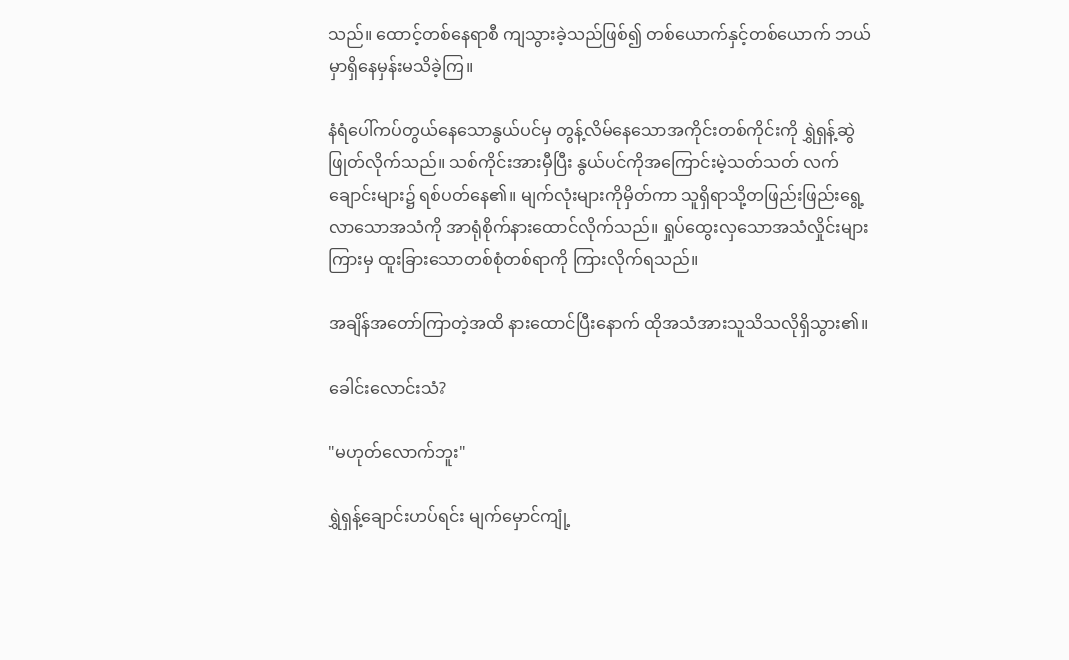သည်။ ထောင့်တစ်နေရာစီ ကျသွားခဲ့သည်ဖြစ်၍ တစ်ယောက်နှင့်တစ်ယောက် ဘယ်မှာရှိနေမှန်းမသိခဲ့ကြ။

နံရံပေါ်ကပ်တွယ်နေသောနွယ်ပင်မှ တွန့်လိမ်နေသောအကိုင်းတစ်ကိုင်းကို ရွှဲရှန့်ဆွဲဖြုတ်လိုက်သည်။ သစ်ကိုင်းအားမှီပြီး နွယ်ပင်ကိုအကြောင်းမဲ့သတ်သတ် လက်ချောင်းများ၌ ရစ်ပတ်နေ၏။ မျက်လုံးများကိုမှိတ်ကာ သူရှိရာသို့တဖြည်းဖြည်းရွေ့လာသောအသံကို အာရုံစိုက်နားထောင်လိုက်သည်။ ရှုပ်ထွေးလှသောအသံလှိုင်းများကြားမှ ထူးခြားသောတစ်စုံတစ်ရာကို ကြားလိုက်ရသည်။

အချိန်အတော်ကြာတဲ့အထိ နားထောင်ပြီးနောက် ထိုအသံအားသူသိသလိုရှိသွား၏။

ခေါင်းလောင်းသံ?

"မဟုတ်လောက်ဘူး"

ရွှဲရှန့်ချောင်းဟပ်ရင်း မျက်မှောင်ကျုံ့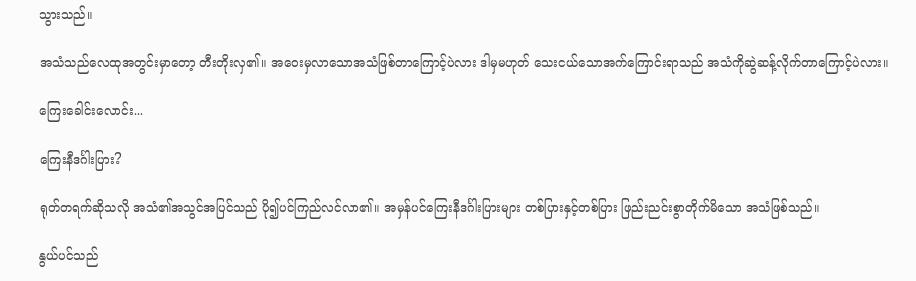သွားသည်။

အသံသည်လေထုအတွင်းမှာတော့ တီးတိုးလှ၏။ အဝေးမှလာသောအသံဖြစ်တာကြောင့်ပဲလား ဒါမှမဟုတ် သေးငယ်သောအက်ကြောင်းရာသည် အသံကိုဆွဲဆန့်လိုက်တာကြောင့်ပဲလား။

ကြေးခေါင်းလောင်း...

ကြေးနီဒင်္ဂါးပြား?

ရုတ်တရက်ဆိုသလို အသံ၏အသွင်အပြင်သည် ပို၍ပင်ကြည်လင်လာ၏။ အမှန်ပင်ကြေးနီဒင်္ဂါးပြားများ တစ်ပြားနှင့်တစ်ပြား ဖြည်းညင်းစွာတိုက်မိသော အသံဖြစ်သည်။

နွယ်ပင်သည်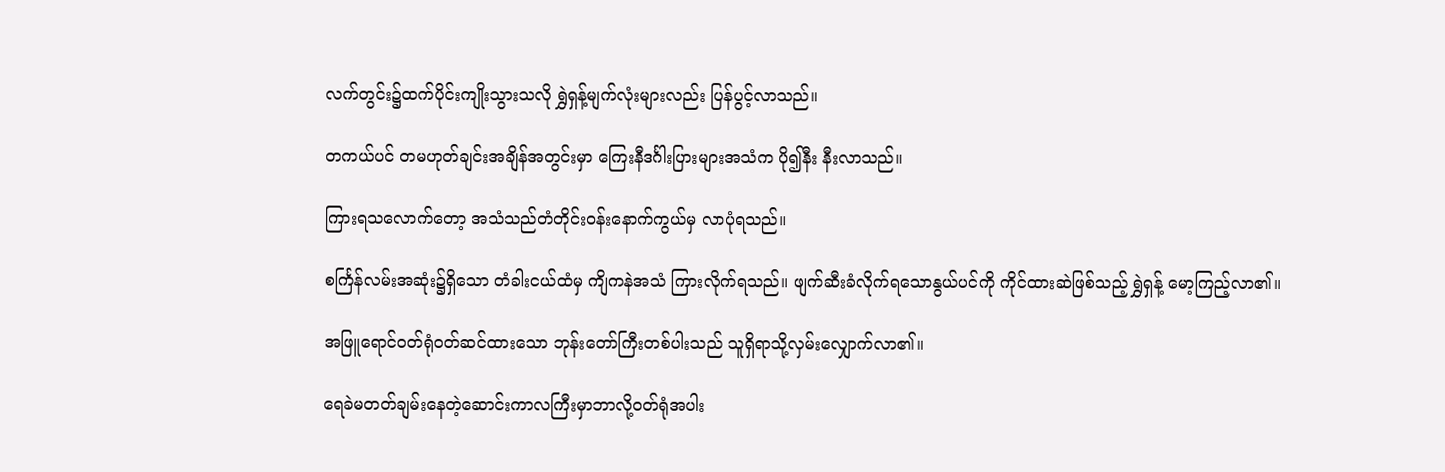လက်တွင်း၌ထက်ပိုင်းကျိုးသွားသလို ရွှဲရှန့်မျက်လုံးများလည်း ပြန်ပွင့်လာသည်။

တကယ်ပင် တမဟုတ်ချင်းအချိန်အတွင်းမှာ ကြေးနီဒင်္ဂါးပြားများအသံက ပို၍နီး နီးလာသည်။

ကြားရသလောက်တော့ အသံသည်တံတိုင်းဝန်းနောက်ကွယ်မှ လာပုံရသည်။

စင်္ကြန်လမ်းအဆုံး၌ရှိသော တံခါးငယ်ထံမှ ကျိကနဲအသံ ကြားလိုက်ရသည်။ ဖျက်ဆီးခံလိုက်ရသောနွယ်ပင်ကို ကိုင်ထားဆဲဖြစ်သည့် ရွှဲရှန့် မော့ကြည့်လာ၏။

အဖြူရောင်ဝတ်ရုံဝတ်ဆင်ထားသော ဘုန်းတော်ကြီးတစ်ပါးသည် သူရှိရာသို့လှမ်းလျှောက်လာ၏။

ရေခဲမတတ်ချမ်းနေတဲ့ဆောင်းကာလကြီးမှာဘာလို့ဝတ်ရုံအပါး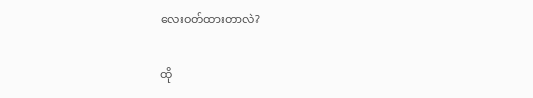လေးဝတ်ထားတာလဲ?

ထို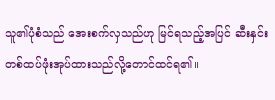သူ၏ပုံစံသည် အေးစက်လှသည်ဟု မြင်ရသည့်အပြင် ဆီးနှင်းတစ်ထပ်ဖုံးအုပ်ထားသည်လို့တောင်ထင်ရ၏။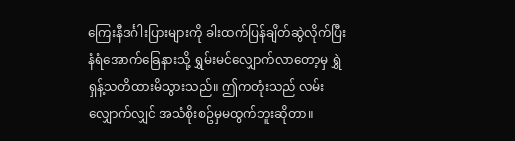ကြေးနီဒင်္ဂါးပြားများကို ခါးထက်ပြန်ချိတ်ဆွဲလိုက်ပြီး နံရံအောက်ခြေနားသို့ ရွှမ်းမင်လျှောက်လာတော့မှ ရွှဲရှန့်သတိထားမိသွားသည်။ ဤကတုံးသည် လမ်းလျှောက်လျှင် အသံစိုးစဥ်မှမထွက်ဘူးဆိုတာ။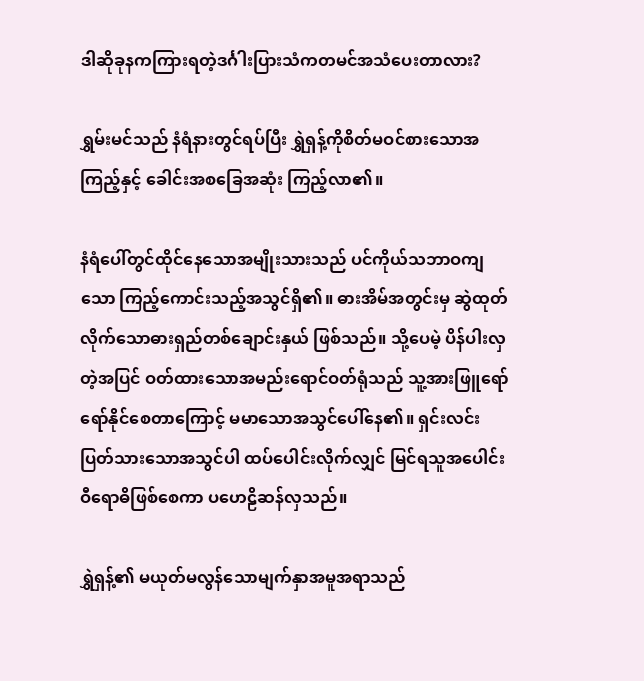ဒါဆိုခုနကကြားရတဲ့ဒင်္ဂါးပြားသံကတမင်အသံပေးတာလား?

ရွှမ်းမင်သည် နံရံနားတွင်ရပ်ပြီး ရွှဲရှန့်ကိုစိတ်မဝင်စားသောအကြည့်နှင့် ခေါင်းအစခြေအဆုံး ကြည့်လာ၏။

နံရံပေါ်တွင်ထိုင်နေသောအမျိုးသားသည် ပင်ကိုယ်သဘာဝကျသော ကြည့်ကောင်းသည့်အသွင်ရှိ၏။ ဓားအိမ်အတွင်းမှ ဆွဲထုတ်လိုက်သောဓားရှည်တစ်ချောင်းနှယ် ဖြစ်သည်။ သို့ပေမဲ့ ပိန်ပါးလှတဲ့အပြင် ဝတ်ထားသောအမည်းရောင်ဝတ်ရုံသည် သူ့အားဖြူရော်ရော်နိုင်စေတာကြောင့် မမာသောအသွင်ပေါ်နေ၏။ ရှင်းလင်းပြတ်သားသောအသွင်ပါ ထပ်ပေါင်းလိုက်လျှင် မြင်ရသူအပေါင်း ဝီရောဓိဖြစ်စေကာ ပဟေဠိဆန်လှသည်။

ရွှဲရှန့်၏ မယုတ်မလွန်သောမျက်နှာအမူအရာသည်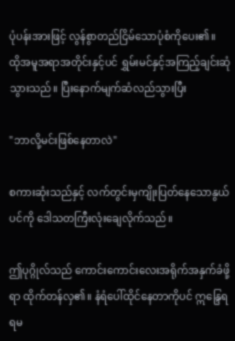ပုံပန်းအားဖြင့် လွန်စွာတည်ငြိမ်သောပုံစံကိုပေး၏။
ထိုအမူအရာအတိုင်းနှင့်ပင် ရွှမ်းမင်နှင့်အကြည့်ချင်းဆုံသွားသည်။ ပြီးနောက်မျက်ဆံလည်သွားပြီး

"ဘာလို့မင်းဖြစ်နေတာလဲ"

စကားဆုံးသည်နှင့် လက်တွင်းမှကျိုးပြတ်နေသောနွယ်ပင်ကို ဒေါသတကြီးလုံးချေလိုက်သည်။

ဤပုဂ္ဂိုလ်သည် ကောင်းကောင်းလေးအရိုက်အနှက်ခံဖို့ရာ ထိုက်တန်လှ၏။ နံရံပေါ်ထိုင်နေတာကိုပင် ဣန္ဒြေရရမ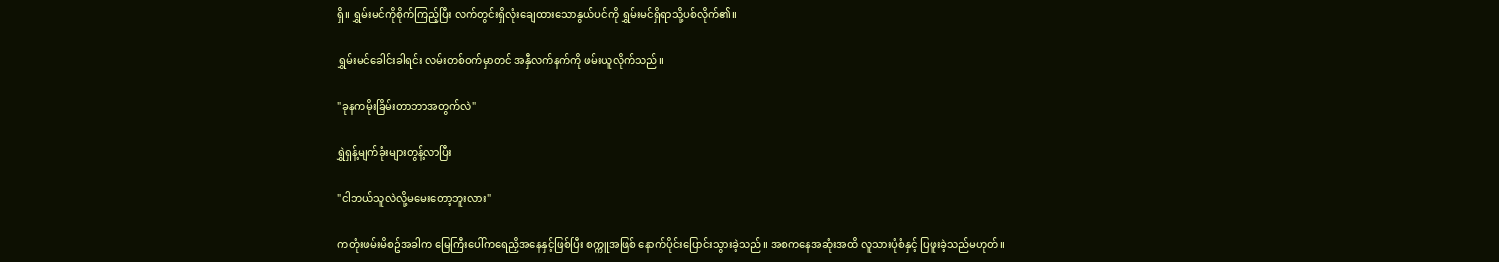ရှိ။ ရွှမ်းမင်ကိုစိုက်ကြည့်ပြီး လက်တွင်းရှိလုံးချေထားသောနွယ်ပင်ကို ရွှမ်းမင်ရှိရာသို့ပစ်လိုက်၏။

ရွှမ်းမင်ခေါင်းခါရင်း လမ်းတစ်ဝက်မှာတင် အနှီလက်နက်ကို ဖမ်းယူလိုက်သည်။

"ခုနကမိုးခြိမ်းတာဘာအတွက်လဲ"

ရွှဲရှန့်မျက်ခုံးများတွန့်လာပြီး

"ငါဘယ်သူလဲလို့မမေးတော့ဘူးလား"

ကတုံးဖမ်းမိစဥ်အခါက မြေကြီးပေါ်ကရေညှိအနေနှင့်ဖြစ်ပြီး စက္ကူအဖြစ် နောက်ပိုင်းပြောင်းသွားခဲ့သည်။ အစကနေအဆုံးအထိ လူသားပုံစံနှင့် ပြဖူးခဲ့သည်မဟုတ်။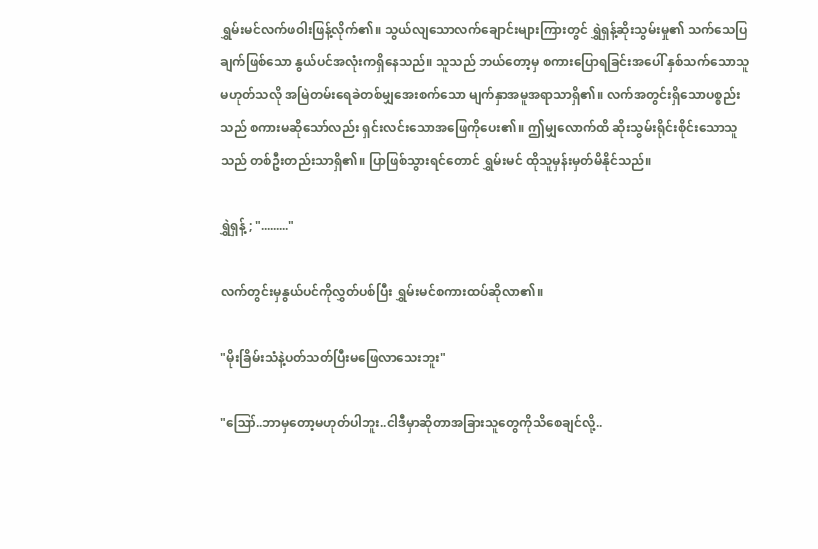ရွှမ်းမင်လက်ဖဝါးဖြန့်လိုက်၏။ သွယ်လျသောလက်ချောင်းများကြားတွင် ရွှဲရှန့်ဆိုးသွမ်းမှု၏ သက်သေပြချက်ဖြစ်သော နွယ်ပင်အလုံးကရှိနေသည်။ သူသည် ဘယ်တော့မှ စကားပြောရခြင်းအပေါ် နှစ်သက်သောသူမဟုတ်သလို အမြဲတမ်းရေခဲတစ်မျှအေးစက်သော မျက်နှာအမူအရာသာရှိ၏။ လက်အတွင်းရှိသောပစ္စည်းသည် စကားမဆိုသော်လည်း ရှင်းလင်းသောအဖြေကိုပေး၏။ ဤမျှလောက်ထိ ဆိုးသွမ်းရိုင်းစိုင်းသောသူသည် တစ်ဦးတည်းသာရှိ၏။ ပြာဖြစ်သွားရင်တောင် ရွှမ်းမင် ထိုသူမှန်းမှတ်မိနိုင်သည်။

ရွှဲရှန့် ; "........."

လက်တွင်းမှနွယ်ပင်ကိုလွှတ်ပစ်ပြီး ရွှမ်းမင်စကားထပ်ဆိုလာ၏။

"မိုးခြိမ်းသံနဲ့ပတ်သတ်ပြီးမဖြေလာသေးဘူး"

"ဪ..ဘာမှတော့မဟုတ်ပါဘူး..ငါဒီမှာဆိုတာအခြားသူတွေကိုသိစေချင်လို့..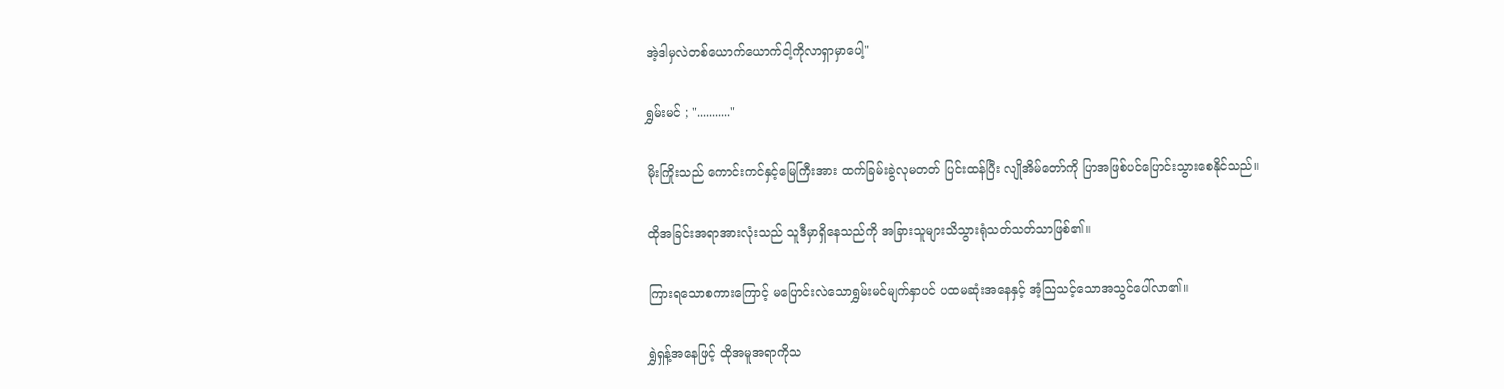အဲ့ဒါမှလဲတစ်ယောက်ယောက်ငါ့ကိုလာရှာမှာပေါ့"

ရွှမ်းမင် ; "..........."

မိုးကြိုးသည် ကောင်းကင်နှင့်မြေကြီးအား ထက်ခြမ်းခွဲလုမတတ် ပြင်းထန်ပြီး လျိုအိမ်တော်ကို ပြာအဖြစ်ပင်ပြောင်းသွားစေနိုင်သည်။

ထိုအခြင်းအရာအားလုံးသည် သူဒီမှာရှိနေသည်ကို အခြားသူများသိသွားရုံသတ်သတ်သာဖြစ်၏။

ကြားရသောစကားကြောင့် မပြောင်းလဲသောရွှမ်းမင်မျက်နှာပင် ပထမဆုံးအနေနှင့် အံ့သြသင့်သောအသွင်ပေါ်လာ၏။

ရွှဲရှန့်အနေဖြင့် ထိုအမူအရာကိုသ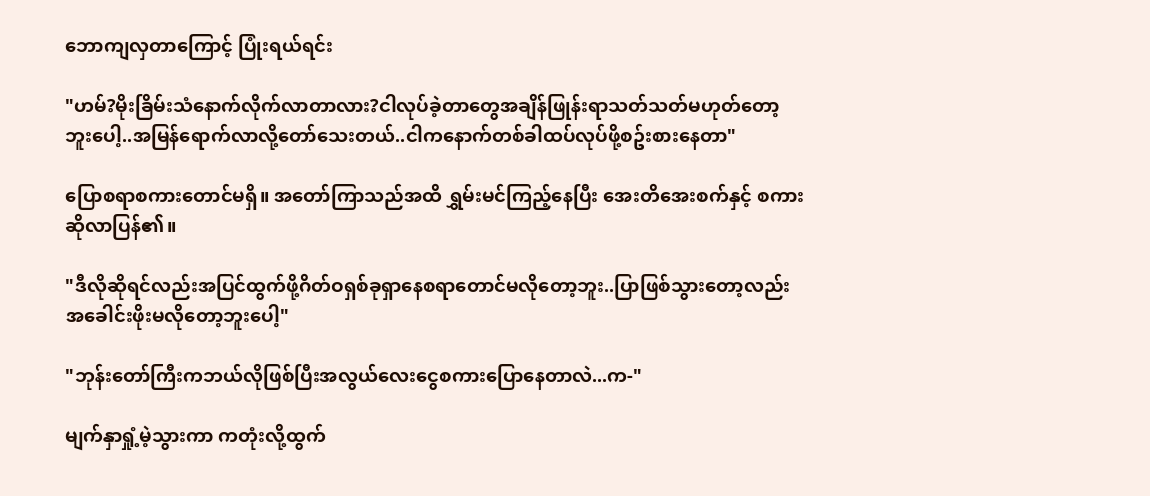ဘောကျလှတာကြောင့် ပြုံးရယ်ရင်း

"ဟမ်?မိုးခြိမ်းသံနောက်လိုက်လာတာလား?ငါလုပ်ခဲ့တာတွေအချိန်ဖြုန်းရာသတ်သတ်မဟုတ်တော့ဘူးပေါ့..အမြန်ရောက်လာလို့တော်သေးတယ်..ငါကနောက်တစ်ခါထပ်လုပ်ဖို့စဥ်းစားနေတာ"

ပြောစရာစကားတောင်မရှိ။ အတော်ကြာသည်အထိ ရွှမ်းမင်ကြည့်နေပြီး အေးတိအေးစက်နှင့် စကားဆိုလာပြန်၏။

"ဒီလိုဆိုရင်လည်းအပြင်ထွက်ဖို့ဂိတ်ဝရှစ်ခုရှာနေစရာတောင်မလိုတော့ဘူး..ပြာဖြစ်သွားတော့လည်းအခေါင်းဖိုးမလိုတော့ဘူးပေါ့"

"ဘုန်းတော်ကြီးကဘယ်လိုဖြစ်ပြီးအလွယ်လေးငွေစကားပြောနေတာလဲ...က-"

မျက်နှာရှုံ့မဲ့သွားကာ ကတုံးလို့ထွက်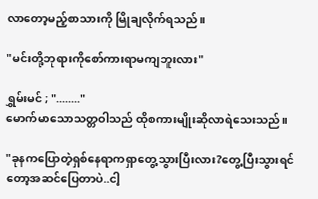လာတော့မည့်စာသားကို မြိုချလိုက်ရသည်။

"မင်းတို့ဘုရားကိုစော်ကားရာမကျဘူးလား"

ရွှမ်းမင် ; "........"
မောက်မာသောသတ္တဝါသည် ထိုစကားမျိုးဆိုလာရဲသေးသည်။

"ခုနကပြောတဲ့ရှစ်နေရာကရှာတွေ့သွားပြီးလား?တွေ့ပြီးသွားရင်တော့အဆင်ပြေတာပဲ..ငါ့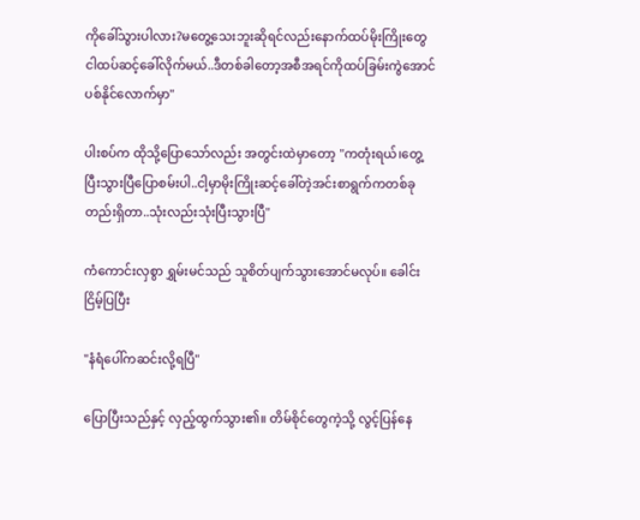ကိုခေါ်သွားပါလား?မတွေ့သေးဘူးဆိုရင်လည်းနောက်ထပ်မိုးကြိုးတွေငါထပ်ဆင့်ခေါ်လိုက်မယ်..ဒီတစ်ခါတော့အစီအရင်ကိုထပ်ခြမ်းကွဲအောင်ပစ်နိုင်လောက်မှာ"

ပါးစပ်က ထိုသို့ပြောသော်လည်း အတွင်းထဲမှာတော့ "ကတုံးရယ်၊တွေ့ပြီးသွားပြီပြောစမ်းပါ..ငါ့မှာမိုးကြိုးဆင့်ခေါ်တဲ့အင်းစာရွက်ကတစ်ခုတည်းရှိတာ..သုံးလည်းသုံးပြီးသွားပြီ"

ကံကောင်းလှစွာ ရွှမ်းမင်သည် သူစိတ်ပျက်သွားအောင်မလုပ်။ ခေါင်းငြိမ့်ပြပြီး

"နံရံပေါ်ကဆင်းလို့ရပြီ"

ပြောပြီးသည်နှင့် လှည့်ထွက်သွား၏။ တိမ်စိုင်တွေကဲ့သို့ လွင့်ပြန်နေ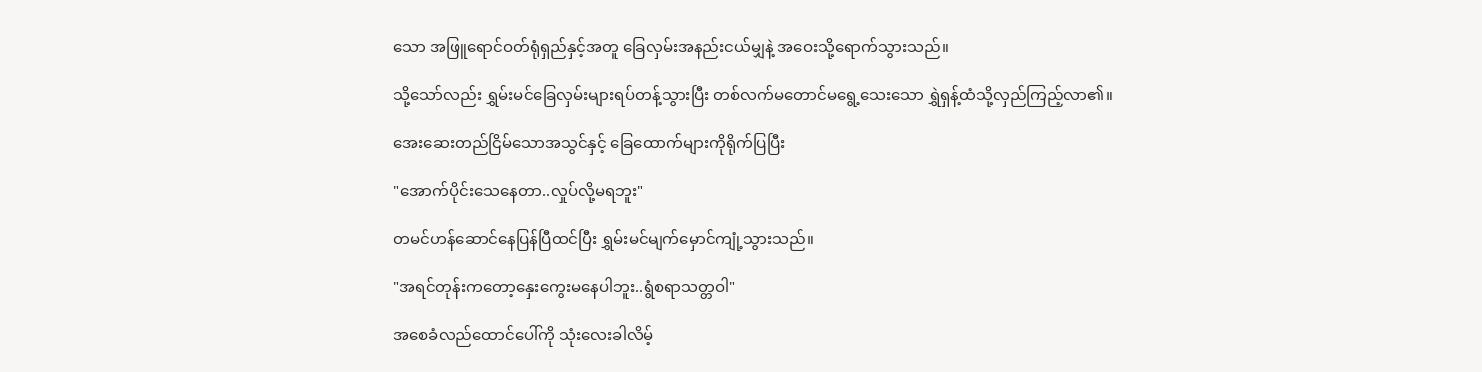သော အဖြူရောင်ဝတ်ရုံရှည်နှင့်အတူ ခြေလှမ်းအနည်းငယ်မျှနဲ့ အဝေးသို့ရောက်သွားသည်။

သို့သော်လည်း ရွှမ်းမင်ခြေလှမ်းများရပ်တန့်သွားပြီး တစ်လက်မတောင်မရွေ့သေးသော ရွှဲရှန့်ထံသို့လှည်ကြည့်လာ၏။

အေးဆေးတည်ငြိမ်သောအသွင်နှင့် ခြေထောက်များကိုရိုက်ပြပြီး

"အောက်ပိုင်းသေနေတာ..လှုပ်လို့မရဘူး"

တမင်ဟန်ဆောင်နေပြန်ပြီထင်ပြီး ရွှမ်းမင်မျက်မှောင်ကျုံ့သွားသည်။

"အရင်တုန်းကတော့နှေးကွေးမနေပါဘူး..ရွံစရာသတ္တဝါ"

အစေခံလည်ထောင်ပေါ်ကို သုံးလေးခါလိမ့်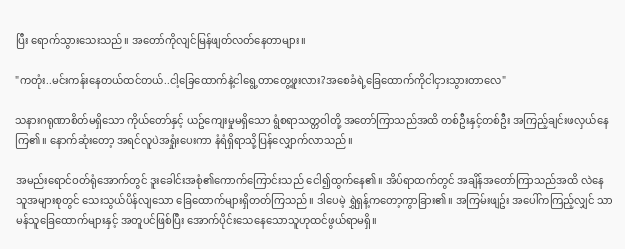ပြီး ရောက်သွားသေးသည်။ အတော်ကိုလျင်မြန်ဖျတ်လတ်နေတာများ။

"ကတုံး..မင်းကန်းနေတယ်ထင်တယ်..ငါ့ခြေထောက်နဲ့ငါရွေ့တာတွေ့ဖူးလား?အစေခံရဲ့ခြေထောက်ကိုငါငှားသွားတာလေ"

သနားဂရုဏာစိတ်မရှိသော ကိုယ်တော်နှင့် ယဥ်ကျေးမှုမရှိသော ရွံစရာသတ္တဝါတို့ အတော်ကြာသည်အထိ တစ်ဦးနှင့်တစ်ဦး အကြည့်ချင်းဖလှယ်နေကြ၏။ နောက်ဆုံးတော့ အရင်လူပဲအရှုံးပေးကာ နံရံရှိရာသို့ပြန်လျှောက်လာသည်။

အမည်းရောင်ဝတ်ရုံအောက်တွင် ဒူးခေါင်းအစုံ၏ကောက်ကြောင်းသည် ငေါ၍ထွက်နေ၏။ အိပ်ရာထက်တွင် အချိန်အတော်ကြာသည်အထိ လဲနေသူအများစုတွင် သေးသွယ်ပိန်လျသော ခြေထောက်များရှိတတ်ကြသည်။ ဒါပေမဲ့ ရွှဲရှန့်ကတော့ကွာခြား၏။ အကြမ်းဖျဥ်း အပေါ်ကကြည့်လျှင် သာမန်သူခြေထောက်များနှင့် အတူပင်ဖြစ်ပြီး အောက်ပိုင်းသေနေသောသူဟုထင်ဖွယ်ရာမရှိ။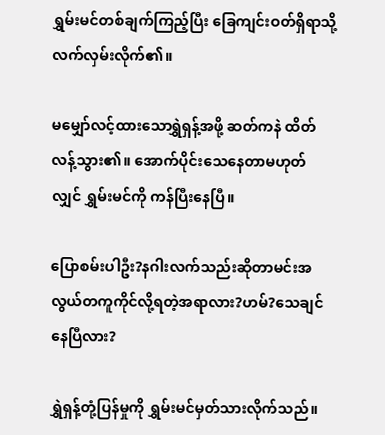ရွှမ်းမင်တစ်ချက်ကြည့်ပြီး ခြေကျင်းဝတ်ရှိရာသို့ လက်လှမ်းလိုက်၏။

မမျှော်လင့်ထားသောရွှဲရှန့်အဖို့ ဆတ်ကနဲ ထိတ်လန့်သွား၏။ အောက်ပိုင်းသေနေတာမဟုတ်လျှင် ရွှမ်းမင်ကို ကန်ပြီးနေပြီ။

ပြောစမ်းပါဦး?နဂါးလက်သည်းဆိုတာမင်းအလွယ်တကူကိုင်လို့ရတဲ့အရာလား?ဟမ်?သေချင်နေပြီလား?

ရွှဲရှန့်တုံ့ပြန်မှုကို ရွှမ်းမင်မှတ်သားလိုက်သည်။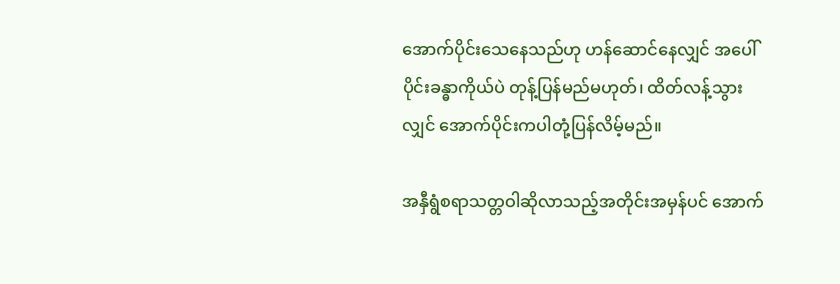အောက်ပိုင်းသေနေသည်ဟု ဟန်ဆောင်နေလျှင် အပေါ်ပိုင်းခန္ဓာကိုယ်ပဲ တုန့်ပြန်မည်မဟုတ်၊ ထိတ်လန့်သွားလျှင် အောက်ပိုင်းကပါတုံ့ပြန်လိမ့်မည်။

အနှီရွံစရာသတ္တဝါဆိုလာသည့်အတိုင်းအမှန်ပင် အောက်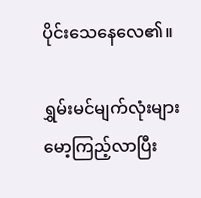ပိုင်းသေနေလေ၏။

ရွှမ်းမင်မျက်လုံးများမော့ကြည့်လာပြီး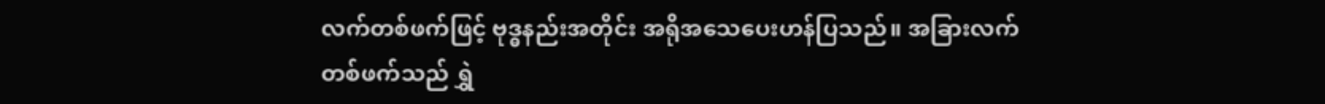လက်တစ်ဖက်ဖြင့် ဗုဒ္ဓနည်းအတိုင်း အရိုအသေပေးဟန်ပြသည်။ အခြားလက်တစ်ဖက်သည် ရွှဲ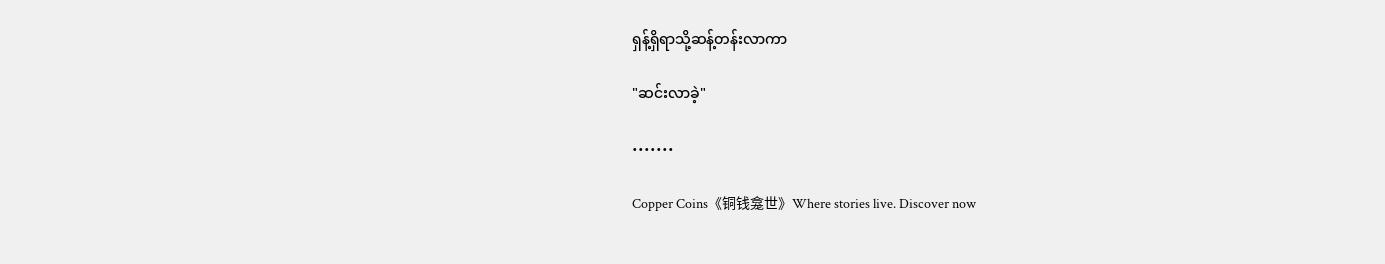ရှန့်ရှိရာသို့ဆန့်တန်းလာကာ

"ဆင်းလာခဲ့"

•••••••

Copper Coins《铜钱龛世》Where stories live. Discover now